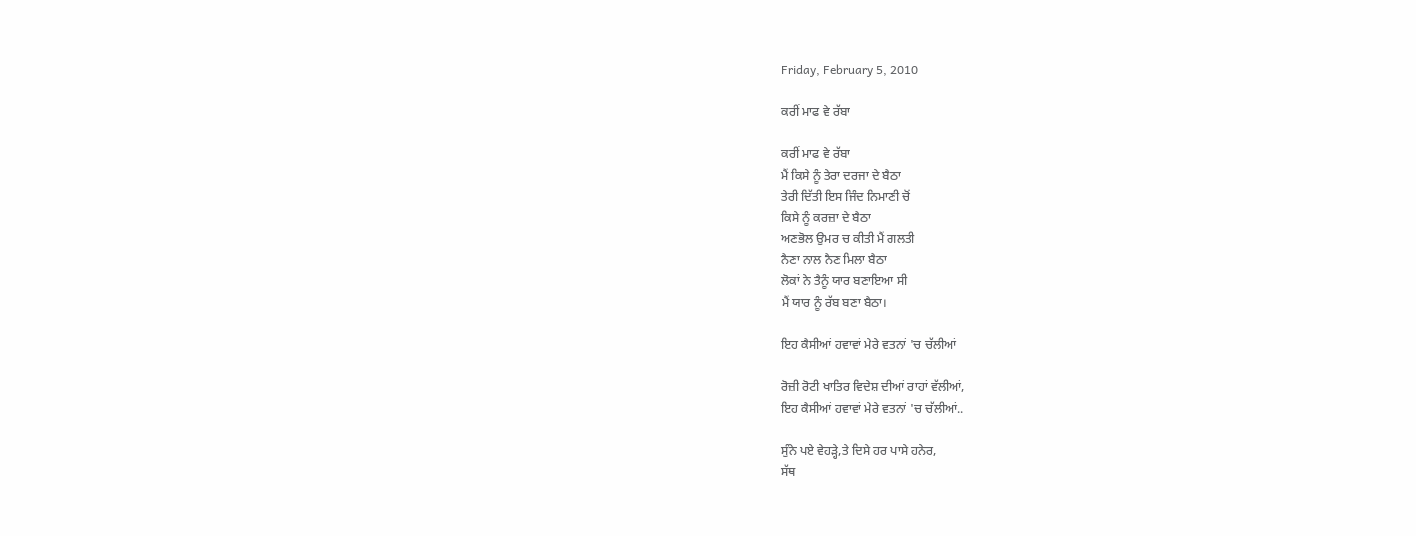Friday, February 5, 2010

ਕਰੀਂ ਮਾਫ ਵੇ ਰੱਬਾ

ਕਰੀਂ ਮਾਫ ਵੇ ਰੱਬਾ
ਮੈਂ ਕਿਸੇ ਨੂੰ ਤੇਰਾ ਦਰਜਾ ਦੇ ਬੈਠਾ
ਤੇਰੀ ਦਿੱਤੀ ਇਸ ਜਿੰਦ ਨਿਮਾਣੀ ਚੋਂ
ਕਿਸੇ ਨੂੰ ਕਰਜ਼ਾ ਦੇ ਬੈਠਾ
ਅਣਭੋਲ ਉਮਰ ਚ ਕੀਤੀ ਮੈਂ ਗਲਤੀ
ਨੈਣਾ ਨਾਲ ਨੈਣ ਮਿਲਾ ਬੈਠਾ
ਲੋਕਾਂ ਨੇ ਤੈਨੂੰ ਯਾਰ ਬਣਾਇਆ ਸੀ
ਮੈਂ ਯਾਰ ਨੂੰ ਰੱਬ ਬਣਾ ਬੈਠਾ।

ਇਹ ਕੈਸੀਆਂ ਹਵਾਵਾਂ ਮੇਰੇ ਵਤਨਾਂ 'ਚ ਚੱਲੀਆਂ

ਰੋਜ਼ੀ ਰੋਟੀ ਖਾਤਿਰ ਵਿਦੇਸ਼ ਦੀਆਂ ਰਾਹਾਂ ਵੱਲੀਆਂ,
ਇਹ ਕੈਸੀਆਂ ਹਵਾਵਾਂ ਮੇਰੇ ਵਤਨਾਂ 'ਚ ਚੱਲੀਆਂ..

ਸੁੰਨੇ ਪਏ ਵੇਹੜ੍ਹੇ,ਤੇ ਦਿਸੇ ਹਰ ਪਾਸੇ ਹਨੇਰ,
ਸੱਥ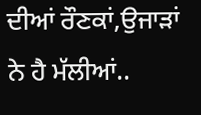ਦੀਆਂ ਰੌਣਕਾਂ,ਉਜਾੜਾਂ ਨੇ ਹੈ ਮੱਲੀਆਂ..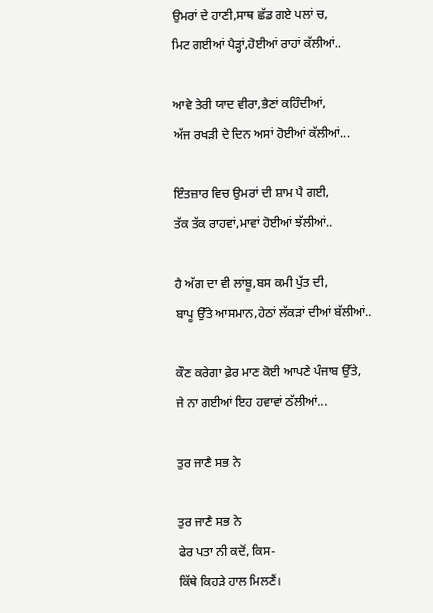ਉਮਰਾਂ ਦੇ ਹਾਣੀ,ਸਾਥ ਛੱਡ ਗਏ ਪਲਾਂ ਚ,
ਮਿਟ ਗਈਆਂ ਪੈੜ੍ਹਾਂ,ਹੋਈਆਂ ਰਾਹਾਂ ਕੱਲੀਆਂ..

ਆਵੇ ਤੇਰੀ ਯਾਦ ਵੀਰਾ,ਭੈਣਾਂ ਕਹਿੰਦੀਆਂ,
ਅੱਜ ਰਖੜੀ ਦੇ ਦਿਨ ਅਸਾਂ ਹੋਈਆਂ ਕੱਲੀਆਂ...

ਇੰਤਜ਼ਾਰ ਵਿਚ ਉਮਰਾਂ ਦੀ ਸ਼ਾਮ ਪੈ ਗਈ,
ਤੱਕ ਤੱਕ ਰਾਹਵਾਂ,ਮਾਵਾਂ ਹੋਈਆਂ ਝੱਲੀਆਂ..

ਹੈ ਅੱਗ ਦਾ ਵੀ ਲਾਂਬੂ,ਬਸ ਕਮੀ ਪੁੱਤ ਦੀ,
ਬਾਪੂ ਉੱਤੇ ਆਸਮਾਨ,ਹੇਠਾਂ ਲੱਕੜਾਂ ਦੀਆਂ ਬੱਲੀਆਂ..

ਕੌਣ ਕਰੇਗਾ ਫ਼ੇਰ ਮਾਣ ਕੋਈ ਆਪਣੇ ਪੰਜਾਬ ਉੱਤੇ,
ਜੇ ਨਾ ਗਈਆਂ ਇਹ ਹਵਾਵਾਂ ਠੱਲੀਆਂ...

ਤੁਰ ਜਾਣੈ ਸਭ ਨੇ

ਤੁਰ ਜਾਣੈ ਸਭ ਨੇ
ਫੇਰ ਪਤਾ ਨੀ ਕਦੋਂ, ਕਿਸ-
ਕਿੱਥੇ ਕਿਹੜੇ ਹਾਲ ਮਿਲਣੈਂ।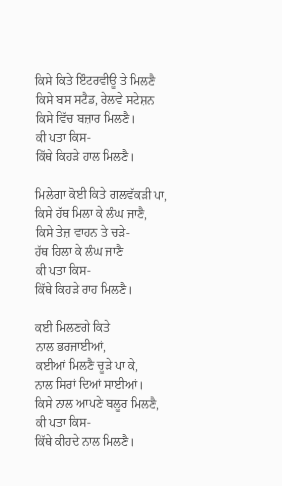ਕਿਸੇ ਕਿਤੇ ਇੰਟਰਵੀਊ ਤੇ ਮਿਲਣੈ
ਕਿਸੇ ਬਸ ਸਟੈਡ, ਰੇਲਵੇ ਸਟੇਸ਼ਨ
ਕਿਸੇ ਵਿੱਚ ਬਜ਼ਾਰ ਮਿਲਣੈ।
ਕੀ ਪਤਾ ਕਿਸ-
ਕਿੱਥੇ ਕਿਹੜੇ ਹਾਲ ਮਿਲਣੈ।

ਮਿਲੇਗਾ ਕੋਈ ਕਿਤੇ ਗਲਵੱਕੜੀ ਪਾ,
ਕਿਸੇ ਹੱਥ ਮਿਲਾ ਕੇ ਲੰਘ ਜਾਣੈ,
ਕਿਸੇ ਤੇਜ਼ ਵਾਹਨ ਤੇ ਚੜੇ-
ਹੱਥ ਹਿਲਾ ਕੇ ਲੰਘ ਜਾਣੈ
ਕੀ ਪਤਾ ਕਿਸ-
ਕਿੱਥੇ ਕਿਹੜੇ ਰਾਹ ਮਿਲਣੈ।

ਕਈ ਮਿਲਣਗੇ ਕਿਤੇ
ਨਾਲ ਭਰਜਾਈਆਂ,
ਕਈਆਂ ਮਿਲਣੈ ਚੂੜੇ ਪਾ ਕੇ,
ਨਾਲ ਸਿਰਾਂ ਦਿਆਂ ਸਾਈਆਂ।
ਕਿਸੇ ਨਾਲ ਆਪਣੇ ਬਲੂਰ ਮਿਲਣੈ,
ਕੀ ਪਤਾ ਕਿਸ-
ਕਿੱਥੇ ਕੀਹਦੇ ਨਾਲ ਮਿਲਣੈ।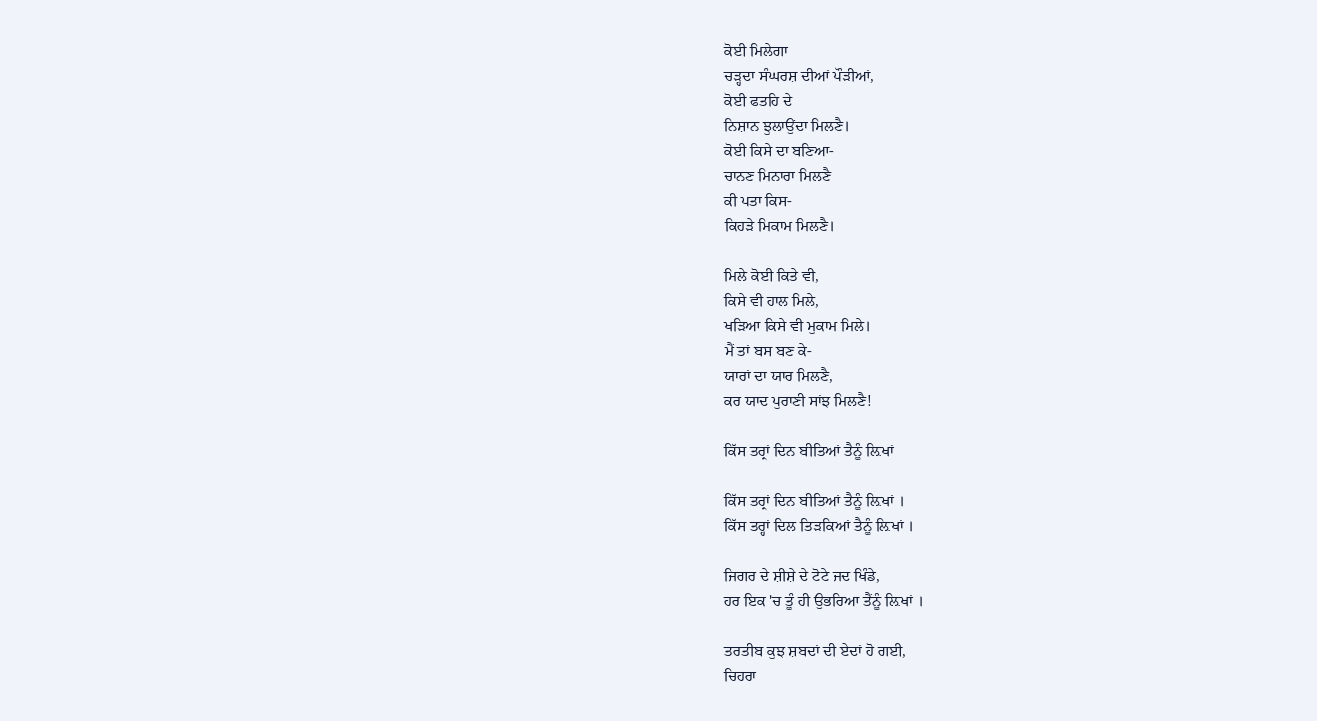ਕੋਈ ਮਿਲੇਗਾ
ਚੜ੍ਹਦਾ ਸੰਘਰਸ਼ ਦੀਆਂ ਪੌੜੀਆਂ,
ਕੋਈ ਫਤਹਿ ਦੇ
ਨਿਸ਼ਾਨ ਝੁਲਾਉਂਦਾ ਮਿਲਣੈ।
ਕੋਈ ਕਿਸੇ ਦਾ ਬਣਿਆ-
ਚਾਨਣ ਮਿਨਾਰਾ ਮਿਲਣੈ
ਕੀ ਪਤਾ ਕਿਸ-
ਕਿਹੜੇ ਮਿਕਾਮ ਮਿਲਣੈ।

ਮਿਲੇ ਕੋਈ ਕਿਤੇ ਵੀ,
ਕਿਸੇ ਵੀ ਹਾਲ ਮਿਲੇ,
ਖੜਿਆ ਕਿਸੇ ਵੀ ਮੁਕਾਮ ਮਿਲੇ।
ਮੈਂ ਤਾਂ ਬਸ ਬਣ ਕੇ-
ਯਾਰਾਂ ਦਾ ਯਾਰ ਮਿਲਣੈ,
ਕਰ ਯਾਦ ਪੁਰਾਣੀ ਸਾਂਝ ਮਿਲਣੈ!

ਕਿੱਸ ਤਰ੍ਰਾਂ ਦਿਨ ਬੀਤਿਆਂ ਤੈਨੂੰ ਲ਼ਿਖਾਂ

ਕਿੱਸ ਤਰ੍ਰਾਂ ਦਿਨ ਬੀਤਿਆਂ ਤੈਨੂੰ ਲ਼ਿਖਾਂ ।
ਕਿੱਸ ਤਰ੍ਹਾਂ ਦਿਲ ਤਿੜਕਿਆਂ ਤੈਨੂੰ ਲ਼ਿਖਾਂ ।

ਜਿਗਰ ਦੇ ਸ਼ੀਸ਼ੇ ਦੇ ਟੋਟੇ ਜਦ ਖਿੰਡੇ,
ਹਰ ਇਕ 'ਚ ਤੂੰ ਹੀ ਉਭਰਿਆ ਤੈਂਨੂੰ ਲ਼ਿਖਾਂ ।

ਤਰਤੀਬ ਕੁਝ ਸ਼ਬਦਾਂ ਦੀ ਏਦਾਂ ਹੋ ਗਈ,
ਚਿਹਰਾ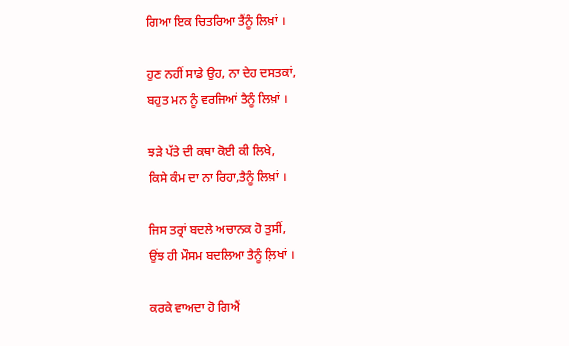ਗਿਆ ਇਕ ਚਿਤਰਿਆ ਤੈਂਨੂੰ ਲਿਖ਼ਾਂ ।

ਹੁਣ ਨਹੀਂ ਸਾਡੇ ਉਹ, ਨਾ ਦੇਹ ਦਸਤਕਾਂ,
ਬਹੁਤ ਮਨ ਨੂੰ ਵਰਜਿਆਂ ਤੈਨੂੰ ਲਿਖ਼ਾਂ ।

ਝੜੇ ਪੱਤੇ ਦੀ ਕਥਾ ਕੋਈ ਕੀ ਲਿਖੇ,
ਕਿਸੇ ਕੰਮ ਦਾ ਨਾ ਰਿਹਾ,ਤੈਨੂੰ ਲਿਖ਼ਾਂ ।

ਜਿਸ ਤਰ੍ਰਾਂ ਬਦਲੇ ਅਚਾਨਕ ਹੋ ਤੁਸੀਂ,
ਉਂਝ ਹੀ ਮੌਸਮ ਬਦਲਿਆ ਤੈਨੂੰ ਲ਼ਿਖਾਂ ।

ਕਰਕੇ ਵਾਅਦਾ ਹੋ ਗਿਐਂ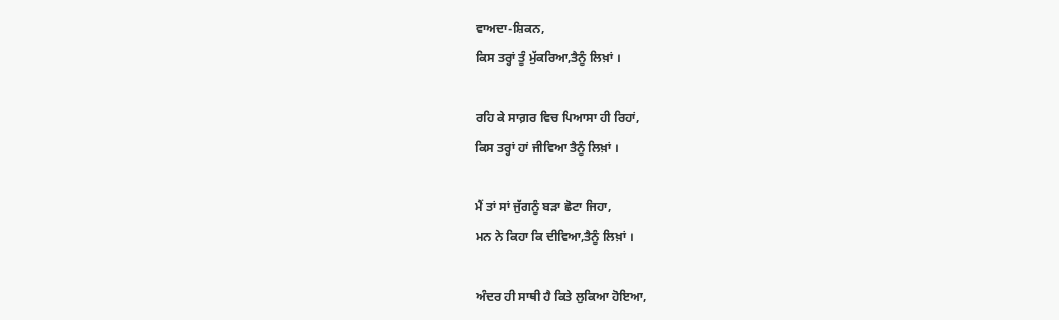ਵਾਅਦਾ-ਸ਼ਿਕਨ,
ਕਿਸ ਤਰ੍ਹਾਂ ਤੂੰ ਮੁੱਕਰਿਆ,ਤੈਨੂੰ ਲਿਖ਼ਾਂ ।

ਰਹਿ ਕੇ ਸਾਗ਼ਰ ਵਿਚ ਪਿਆਸਾ ਹੀ ਰਿਹਾਂ,
ਕਿਸ ਤਰ੍ਹਾਂ ਹਾਂ ਜੀਵਿਆ ਤੈਨੂੰ ਲਿਖ਼ਾਂ ।

ਮੈਂ ਤਾਂ ਸਾਂ ਜੁੱਗਨੂੰ ਬੜਾ ਛੋਟਾ ਜਿਹਾ,
ਮਨ ਨੇ ਕਿਹਾ ਕਿ ਦੀਵਿਆ,ਤੈਨੂੰ ਲਿਖ਼ਾਂ ।

ਅੰਦਰ ਹੀ ਸਾਥੀ ਹੈ ਕਿਤੇ ਲੁਕਿਆ ਹੋਇਆ,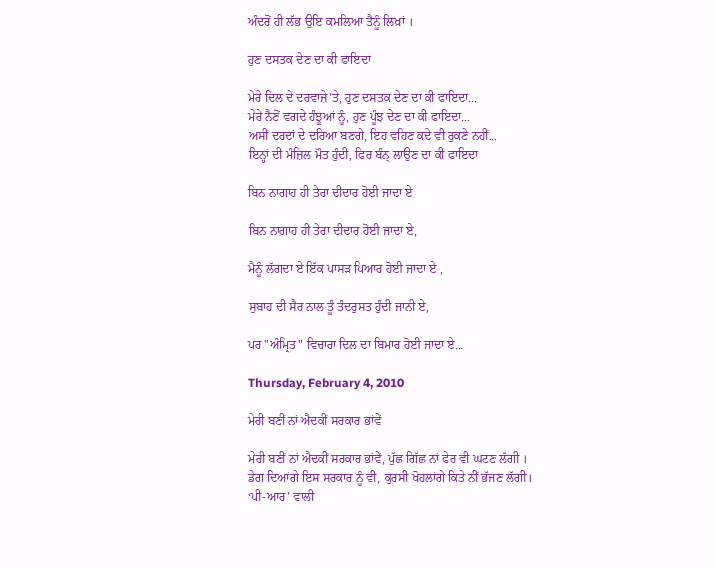ਅੰਦਰੋਂ ਹੀ ਲੱਭ ਉਇ ਕਮਲਿਆ ਤੈਨੂੰ ਲਿਖ਼ਾਂ ।

ਹੁਣ ਦਸਤਕ ਦੇਣ ਦਾ ਕੀ ਫਾਇਦਾ

ਮੇਰੇ ਦਿਲ ਦੇ ਦਰਵਾਜ਼ੇ'ਤੇ, ਹੁਣ ਦਸਤਕ ਦੇਣ ਦਾ ਕੀ ਫਾਇਦਾ...
ਮੇਰੇ ਨੈਣੋਂ ਵਗਦੇ ਹੰਝੂਆਂ ਨੂੰ, ਹੁਣ ਪੂੰਝ ਦੇਣ ਦਾ ਕੀ ਫਾਇਦਾ...
ਅਸੀਂ ਦਰਦਾਂ ਦੇ ਦਰਿਆ ਬਣਗੇ, ਇਹ ਵਹਿਣ ਕਦੇ ਵੀ ਰੁਕਣੇ ਨਹੀਂ...
ਇਨ੍ਹਾਂ ਦੀ ਮੰਜ਼ਿਲ ਮੌਤ ਹੁੰਦੀ, ਫਿਰ ਬੰਨ੍ ਲਾਉਣ ਦਾ ਕੀ ਫਾਇਦਾ

ਬਿਨ ਨਾਗਾਹ ਹੀ ਤੇਰਾ ਦੀਦਾਰ ਹੋਈ ਜਾਦਾ ਏ

ਬਿਨ ਨਾਗਾਹ ਹੀ ਤੇਰਾ ਦੀਦਾਰ ਹੋਈ ਜਾਦਾ ਏ,

ਮੈਨੂੰ ਲੱਗਦਾ ਏ ਇੱਕ ਪਾਸੜ ਪਿਆਰ ਹੋਈ ਜਾਦਾ ਏ ,

ਸੁਬਾਹ ਦੀ ਸੈਰ ਨਾਲ ਤੂੰ ਤੰਦਰੁਸਤ ਹੁੰਦੀ ਜਾਨੀ ਏ,

ਪਰ "ਅੰਮ੍ਰਿਤ" ਵਿਚਾਰਾ ਦਿਲ ਦਾ ਬਿਮਾਰ ਹੋਈ ਜਾਦਾ ਏ...

Thursday, February 4, 2010

ਮੇਰੀ ਬਣੀਂ ਨਾਂ ਐਦਕੀਂ ਸਰਕਾਰ ਭਾਂਵੇਂ

ਮੇਰੀ ਬਣੀਂ ਨਾਂ ਐਦਕੀਂ ਸਰਕਾਰ ਭਾਂਵੇਂ, ਪੁੱਛ ਗਿੱਛ ਨਾਂ ਫੇਰ ਵੀ ਘਟਣ ਲੱਗੀ ।
ਡੇਗ ਦਿਆਂਗੇ ਇਸ ਸਰਕਾਰ ਨੂੰ ਵੀ, ਕੁਰਸੀ ਖੋਹਲਾਂਗੇ ਕਿਤੇ ਨੀਂ ਭੱਜਣ ਲੱਗੀ।
‘ਪੀ-ਆਰ’ ਵਾਲੀ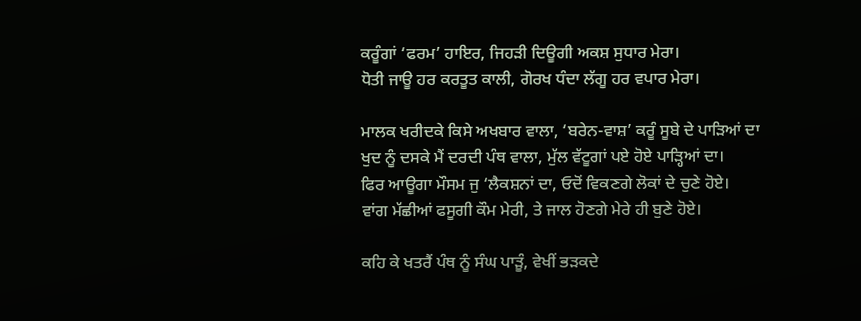ਕਰੂੰਗਾਂ ‘ਫਰਮ’ ਹਾਇਰ, ਜਿਹੜੀ ਦਿਊਗੀ ਅਕਸ਼ ਸੁਧਾਰ ਮੇਰਾ।
ਧੋਤੀ ਜਾਊ ਹਰ ਕਰਤੂਤ ਕਾਲੀ, ਗੋਰਖ ਧੰਦਾ ਲੱਗੂ ਹਰ ਵਪਾਰ ਮੇਰਾ।

ਮਾਲਕ ਖਰੀਦਕੇ ਕਿਸੇ ਅਖਬਾਰ ਵਾਲਾ, ‘ਬਰੇਨ-ਵਾਸ਼’ ਕਰੂੰ ਸੂਬੇ ਦੇ ਪਾੜਿਆਂ ਦਾ
ਖੁਦ ਨੂੰ ਦਸਕੇ ਮੈਂ ਦਰਦੀ ਪੰਥ ਵਾਲਾ, ਮੁੱਲ ਵੱਟੂਗਾਂ ਪਏ ਹੋਏ ਪਾੜ੍ਹਿਆਂ ਦਾ।
ਫਿਰ ਆਊਗਾ ਮੌਸਮ ਜੁ ‘ਲੈਕਸ਼ਨਾਂ ਦਾ, ਓਦੋਂ ਵਿਕਣਗੇ ਲੋਕਾਂ ਦੇ ਚੁਣੇ ਹੋਏ।
ਵਾਂਗ ਮੱਛੀਆਂ ਫਸੂਗੀ ਕੌਮ ਮੇਰੀ, ਤੇ ਜਾਲ ਹੋਣਗੇ ਮੇਰੇ ਹੀ ਬੁਣੇ ਹੋਏ।

ਕਹਿ ਕੇ ਖਤਰੈਂ ਪੰਥ ਨੂੰ ਸੰਘ ਪਾੜੂੰ, ਵੇਖੀਂ ਭੜਕਦੇ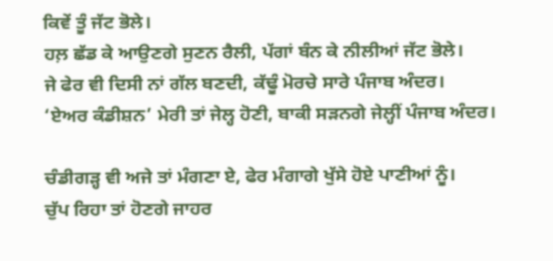ਕਿਵੇਂ ਤੂੰ ਜੱਟ ਭੋਲੇ।
ਹਲ਼ ਛੱਡ ਕੇ ਆਉਣਗੇ ਸੁਣਨ ਰੈਲੀ, ਪੱਗਾਂ ਬੰਨ ਕੇ ਨੀਲੀਆਂ ਜੱਟ ਭੋਲੇ।
ਜੇ ਫੇਰ ਵੀ ਦਿਸੀ ਨਾਂ ਗੱਲ ਬਣਦੀ, ਕੱਢੂੰ ਮੋਰਚੇ ਸਾਰੇ ਪੰਜਾਬ ਅੰਦਰ।
‘ਏਅਰ ਕੰਡੀਸ਼ਨ’ ਮੇਰੀ ਤਾਂ ਜੇਲ੍ਹ ਹੋਣੀ, ਬਾਕੀ ਸੜਨਗੇ ਜੇਲ੍ਹੀਂ ਪੰਜਾਬ ਅੰਦਰ।

ਚੰਡੀਗੜ੍ਹ ਵੀ ਅਜੇ ਤਾਂ ਮੰਗਣਾ ਏ, ਫੇਰ ਮੰਗਾਗੇ ਖੁੱਸੇ ਹੋਏ ਪਾਣੀਆਂ ਨੂੰ।
ਚੁੱਪ ਰਿਹਾ ਤਾਂ ਹੋਣਗੇ ਜਾਹਰ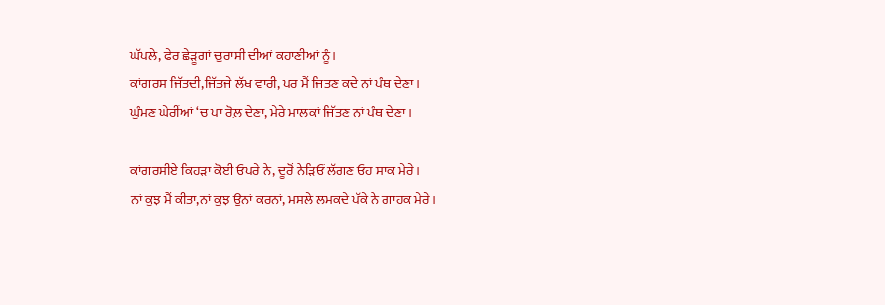ਘੱਪਲੇ, ਫੇਰ ਛੇੜੂਗਾਂ ਚੁਰਾਸੀ ਦੀਆਂ ਕਹਾਣੀਆਂ ਨੂੰ।
ਕਾਂਗਰਸ ਜਿੱਤਦੀ,ਜਿੱਤਜੇ ਲੱਖ ਵਾਰੀ, ਪਰ ਮੈਂ ਜਿਤਣ ਕਦੇ ਨਾਂ ਪੰਥ ਦੇਣਾ।
ਘੁੰਮਣ ਘੇਰੀਂਆਂ ‘ਚ ਪਾ ਰੋਲ਼ ਦੇਣਾ, ਮੇਰੇ ਮਾਲਕਾਂ ਜਿੱਤਣ ਨਾਂ ਪੰਥ ਦੇਣਾ।

ਕਾਂਗਰਸੀਏ ਕਿਹੜਾ ਕੋਈ ਓਪਰੇ ਨੇ, ਦੂਰੋਂ ਨੇੜਿਓਂ ਲੱਗਣ ਓਹ ਸਾਕ ਮੇਰੇ।
ਨਾਂ ਕੁਝ ਮੈਂ ਕੀਤਾ,ਨਾਂ ਕੁਝ ਉਨਾਂ ਕਰਨਾਂ, ਮਸਲੇ ਲਮਕਦੇ ਪੱਕੇ ਨੇ ਗਾਹਕ ਮੇਰੇ।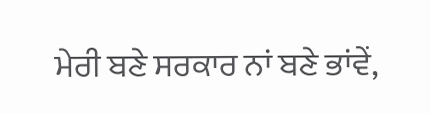ਮੇਰੀ ਬਣੇ ਸਰਕਾਰ ਨਾਂ ਬਣੇ ਭਾਂਵੇਂ,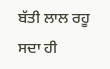ਬੱਤੀ ਲਾਲ ਰਹੂ ਸਦਾ ਹੀ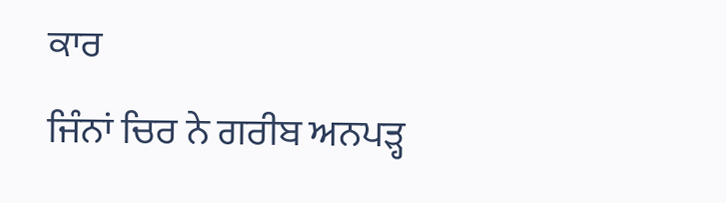ਕਾਰ
ਜਿੰਨਾਂ ਚਿਰ ਨੇ ਗਰੀਬ ਅਨਪੜ੍ਹ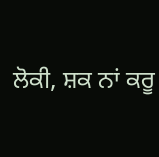ਲੋਕੀ, ਸ਼ਕ ਨਾਂ ਕਰੂ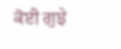ਕੋਈ ਗੁਝੇ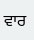ਵਾਰ